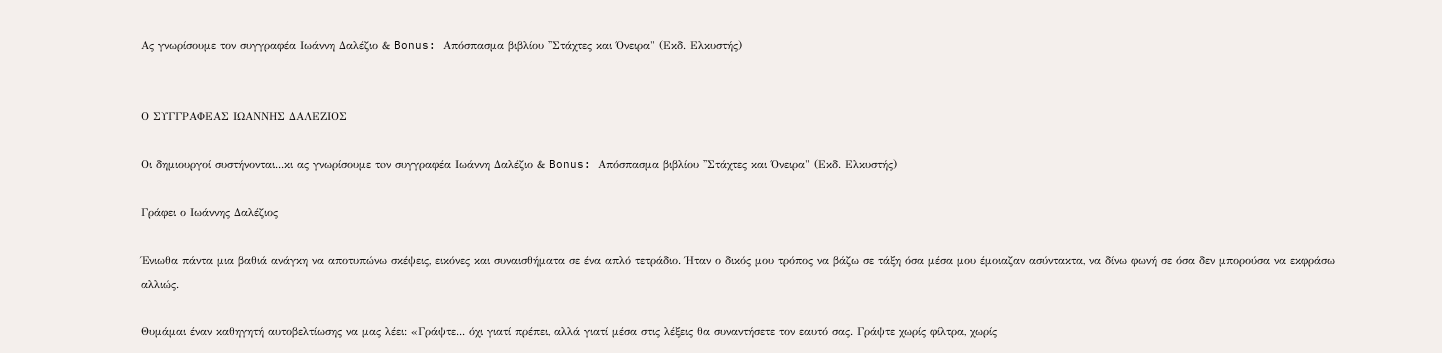Ας γνωρίσουμε τον συγγραφέα Ιωάννη Δαλέζιο & Bonus: Απόσπασμα βιβλίου ''Στάχτες και Όνειρα" (Εκδ. Ελκυστής)


Ο ΣΥΓΓΡΑΦΕΑΣ ΙΩΑΝΝΗΣ ΔΑΛΕΖΙΟΣ

Οι δημιουργοί συστήνονται...κι ας γνωρίσουμε τoν συγγραφέα Ιωάννη Δαλέζιο & Bonus: Απόσπασμα βιβλίου ''Στάχτες και Όνειρα" (Εκδ. Ελκυστής)

Γράφει ο Ιωάννης Δαλέζιος

Ένιωθα πάντα μια βαθιά ανάγκη να αποτυπώνω σκέψεις, εικόνες και συναισθήματα σε ένα απλό τετράδιο. Ήταν ο δικός μου τρόπος να βάζω σε τάξη όσα μέσα μου έμοιαζαν ασύντακτα, να δίνω φωνή σε όσα δεν μπορούσα να εκφράσω αλλιώς.

Θυμάμαι έναν καθηγητή αυτοβελτίωσης να μας λέει: «Γράψτε... όχι γιατί πρέπει, αλλά γιατί μέσα στις λέξεις θα συναντήσετε τον εαυτό σας. Γράψτε χωρίς φίλτρα, χωρίς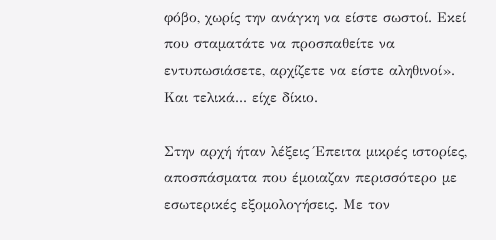φόβο, χωρίς την ανάγκη να είστε σωστοί. Εκεί που σταματάτε να προσπαθείτε να εντυπωσιάσετε, αρχίζετε να είστε αληθινοί».
Και τελικά... είχε δίκιο.

Στην αρχή ήταν λέξεις Έπειτα μικρές ιστορίες, αποσπάσματα που έμοιαζαν περισσότερο με εσωτερικές εξομολογήσεις. Με τον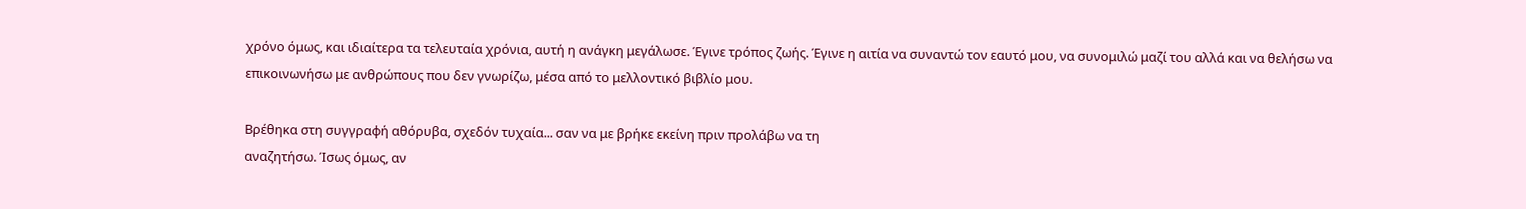χρόνο όμως, και ιδιαίτερα τα τελευταία χρόνια, αυτή η ανάγκη μεγάλωσε. Έγινε τρόπος ζωής. Έγινε η αιτία να συναντώ τον εαυτό μου, να συνομιλώ μαζί του αλλά και να θελήσω να επικοινωνήσω με ανθρώπους που δεν γνωρίζω, μέσα από το μελλοντικό βιβλίο μου.

Βρέθηκα στη συγγραφή αθόρυβα, σχεδόν τυχαία... σαν να με βρήκε εκείνη πριν προλάβω να τη
αναζητήσω. Ίσως όμως, αν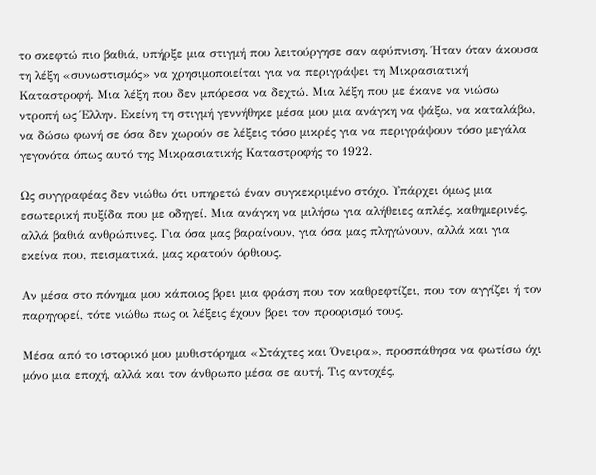το σκεφτώ πιο βαθιά, υπήρξε μια στιγμή που λειτούργησε σαν αφύπνιση. Ήταν όταν άκουσα τη λέξη «συνωστισμός» να χρησιμοποιείται για να περιγράψει τη Μικρασιατική Καταστροφή. Μια λέξη που δεν μπόρεσα να δεχτώ. Μια λέξη που με έκανε να νιώσω ντροπή ως Έλλην. Εκείνη τη στιγμή γεννήθηκε μέσα μου μια ανάγκη να ψάξω, να καταλάβω, να δώσω φωνή σε όσα δεν χωρούν σε λέξεις τόσο μικρές για να περιγράψουν τόσο μεγάλα γεγονότα όπως αυτό της Μικρασιατικής Καταστροφής το 1922.

Ως συγγραφέας δεν νιώθω ότι υπηρετώ έναν συγκεκριμένο στόχο. Υπάρχει όμως μια εσωτερική πυξίδα που με οδηγεί. Μια ανάγκη να μιλήσω για αλήθειες απλές, καθημερινές, αλλά βαθιά ανθρώπινες. Για όσα μας βαραίνουν, για όσα μας πληγώνουν, αλλά και για εκείνα που, πεισματικά, μας κρατούν όρθιους.

Αν μέσα στο πόνημα μου κάποιος βρει μια φράση που τον καθρεφτίζει, που τον αγγίζει ή τον παρηγορεί, τότε νιώθω πως οι λέξεις έχουν βρει τον προορισμό τους.

Μέσα από το ιστορικό μου μυθιστόρημα «Στάχτες και Όνειρα», προσπάθησα να φωτίσω όχι μόνο μια εποχή, αλλά και τον άνθρωπο μέσα σε αυτή. Τις αντοχές,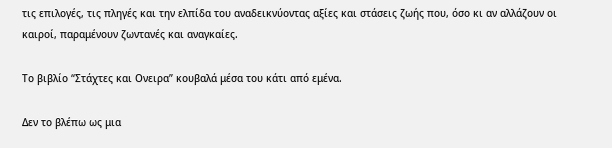τις επιλογές, τις πληγές και την ελπίδα του αναδεικνύοντας αξίες και στάσεις ζωής που, όσο κι αν αλλάζουν οι καιροί, παραμένουν ζωντανές και αναγκαίες.

Το βιβλίο “Στάχτες και Ονειρα” κουβαλά μέσα του κάτι από εμένα.

Δεν το βλέπω ως μια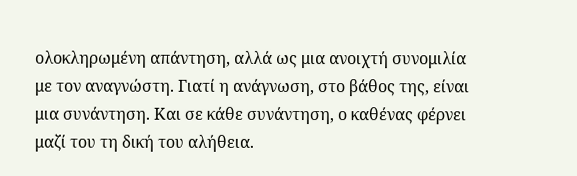ολοκληρωμένη απάντηση, αλλά ως μια ανοιχτή συνομιλία με τον αναγνώστη. Γιατί η ανάγνωση, στο βάθος της, είναι μια συνάντηση. Και σε κάθε συνάντηση, ο καθένας φέρνει μαζί του τη δική του αλήθεια.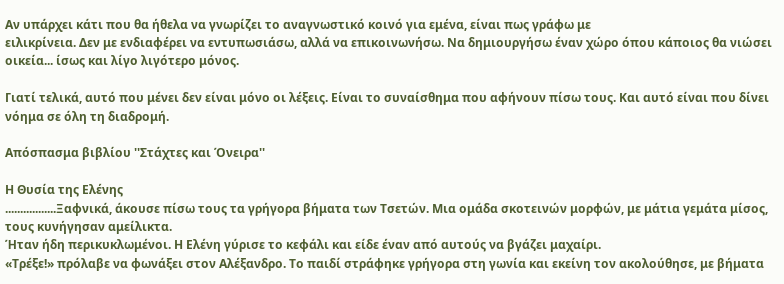Αν υπάρχει κάτι που θα ήθελα να γνωρίζει το αναγνωστικό κοινό για εμένα, είναι πως γράφω με
ειλικρίνεια. Δεν με ενδιαφέρει να εντυπωσιάσω, αλλά να επικοινωνήσω. Να δημιουργήσω έναν χώρο όπου κάποιος θα νιώσει οικεία... ίσως και λίγο λιγότερο μόνος.

Γιατί τελικά, αυτό που μένει δεν είναι μόνο οι λέξεις. Είναι το συναίσθημα που αφήνουν πίσω τους. Και αυτό είναι που δίνει νόημα σε όλη τη διαδρομή.

Απόσπασμα βιβλίου ''Στάχτες και Όνειρα''

Η Θυσία της Ελένης
.................Ξαφνικά, άκουσε πίσω τους τα γρήγορα βήματα των Τσετών. Μια ομάδα σκοτεινών μορφών, με μάτια γεμάτα μίσος, τους κυνήγησαν αμείλικτα.
Ήταν ήδη περικυκλωμένοι. Η Ελένη γύρισε το κεφάλι και είδε έναν από αυτούς να βγάζει μαχαίρι.
«Τρέξε!» πρόλαβε να φωνάξει στον Αλέξανδρο. Το παιδί στράφηκε γρήγορα στη γωνία και εκείνη τον ακολούθησε, με βήματα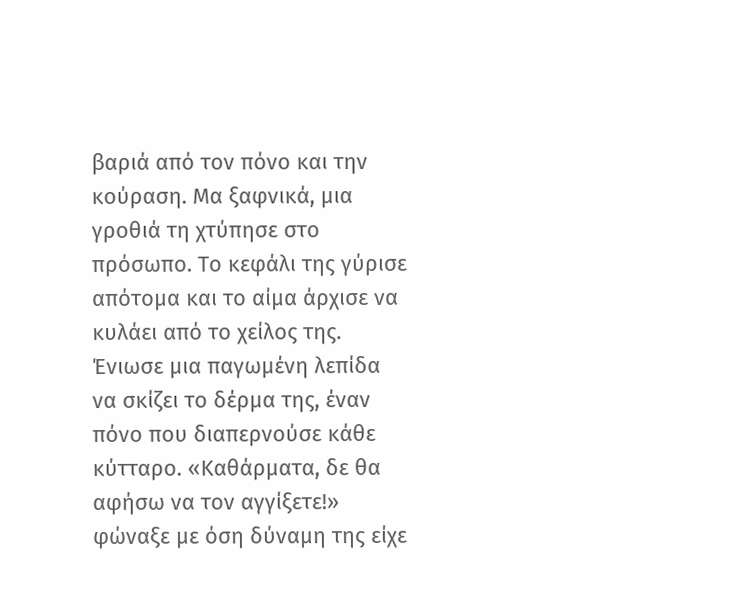βαριά από τον πόνο και την κούραση. Μα ξαφνικά, μια γροθιά τη χτύπησε στο πρόσωπο. Το κεφάλι της γύρισε απότομα και το αίμα άρχισε να κυλάει από το χείλος της. Ένιωσε μια παγωμένη λεπίδα να σκίζει το δέρμα της, έναν πόνο που διαπερνούσε κάθε κύτταρο. «Καθάρματα, δε θα αφήσω να τον αγγίξετε!» φώναξε με όση δύναμη της είχε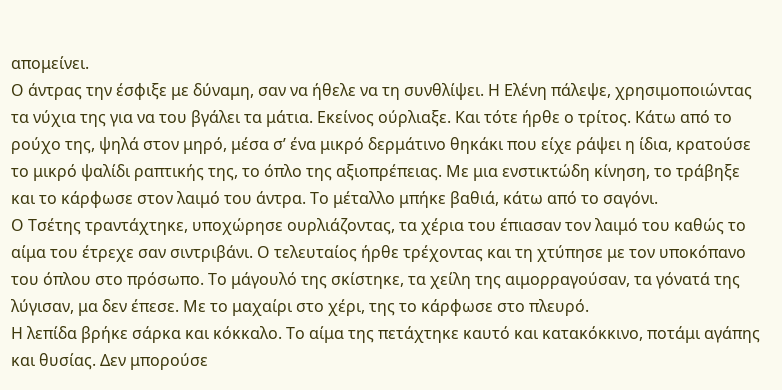απομείνει.
Ο άντρας την έσφιξε με δύναμη, σαν να ήθελε να τη συνθλίψει. Η Ελένη πάλεψε, χρησιμοποιώντας τα νύχια της για να του βγάλει τα μάτια. Εκείνος ούρλιαξε. Και τότε ήρθε ο τρίτος. Κάτω από το ρούχο της, ψηλά στον μηρό, μέσα σ’ ένα μικρό δερμάτινο θηκάκι που είχε ράψει η ίδια, κρατούσε το μικρό ψαλίδι ραπτικής της, το όπλο της αξιοπρέπειας. Με μια ενστικτώδη κίνηση, το τράβηξε και το κάρφωσε στον λαιμό του άντρα. Το μέταλλο μπήκε βαθιά, κάτω από το σαγόνι.
Ο Τσέτης τραντάχτηκε, υποχώρησε ουρλιάζοντας, τα χέρια του έπιασαν τον λαιμό του καθώς το αίμα του έτρεχε σαν σιντριβάνι. Ο τελευταίος ήρθε τρέχοντας και τη χτύπησε με τον υποκόπανο του όπλου στο πρόσωπο. Το μάγουλό της σκίστηκε, τα χείλη της αιμορραγούσαν, τα γόνατά της λύγισαν, μα δεν έπεσε. Με το μαχαίρι στο χέρι, της το κάρφωσε στο πλευρό.
Η λεπίδα βρήκε σάρκα και κόκκαλο. Το αίμα της πετάχτηκε καυτό και κατακόκκινο, ποτάμι αγάπης και θυσίας. Δεν μπορούσε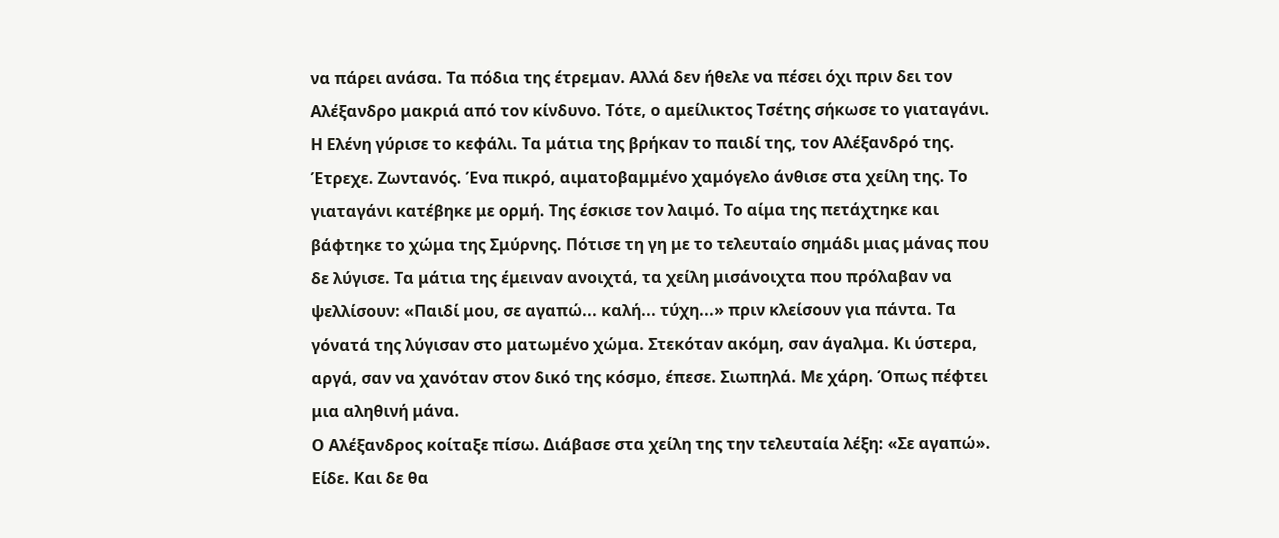να πάρει ανάσα. Τα πόδια της έτρεμαν. Αλλά δεν ήθελε να πέσει όχι πριν δει τον Αλέξανδρο μακριά από τον κίνδυνο. Τότε, ο αμείλικτος Τσέτης σήκωσε το γιαταγάνι. Η Ελένη γύρισε το κεφάλι. Τα μάτια της βρήκαν το παιδί της, τον Αλέξανδρό της.
Έτρεχε. Ζωντανός. Ένα πικρό, αιματοβαμμένο χαμόγελο άνθισε στα χείλη της. Το γιαταγάνι κατέβηκε με ορμή. Της έσκισε τον λαιμό. Το αίμα της πετάχτηκε και βάφτηκε το χώμα της Σμύρνης. Πότισε τη γη με το τελευταίο σημάδι μιας μάνας που δε λύγισε. Τα μάτια της έμειναν ανοιχτά, τα χείλη μισάνοιχτα που πρόλαβαν να ψελλίσουν: «Παιδί μου, σε αγαπώ... καλή... τύχη...» πριν κλείσουν για πάντα. Τα γόνατά της λύγισαν στο ματωμένο χώμα. Στεκόταν ακόμη, σαν άγαλμα. Κι ύστερα, αργά, σαν να χανόταν στον δικό της κόσμο, έπεσε. Σιωπηλά. Με χάρη. Όπως πέφτει μια αληθινή μάνα.
Ο Αλέξανδρος κοίταξε πίσω. Διάβασε στα χείλη της την τελευταία λέξη: «Σε αγαπώ». Είδε. Και δε θα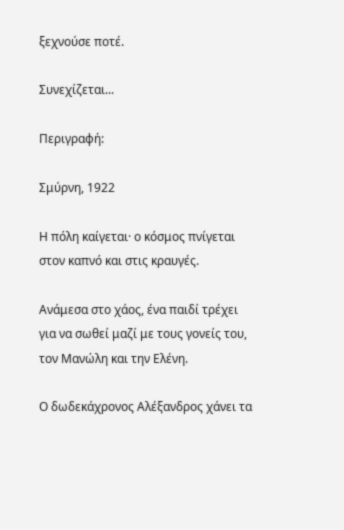ξεχνούσε ποτέ.

Συνεχίζεται...

Περιγραφή:

Σμύρνη, 1922

Η πόλη καίγεται· ο κόσμος πνίγεται στον καπνό και στις κραυγές.

Ανάμεσα στο χάος, ένα παιδί τρέχει για να σωθεί μαζί με τους γονείς του, τον Μανώλη και την Ελένη.

Ο δωδεκάχρονος Αλέξανδρος χάνει τα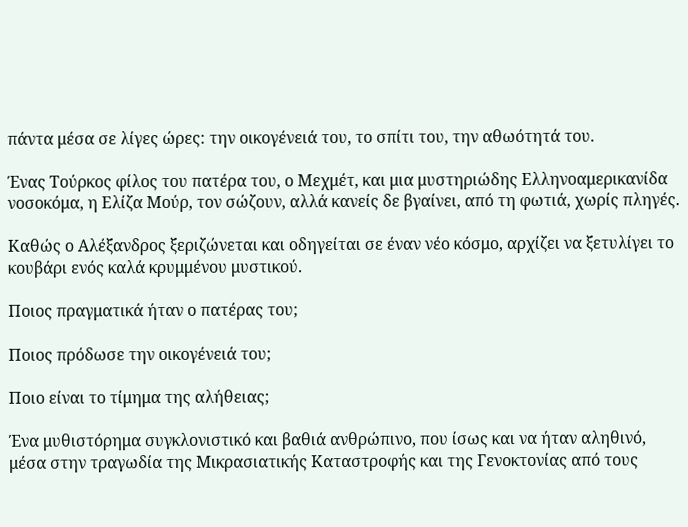πάντα μέσα σε λίγες ώρες: την οικογένειά του, το σπίτι του, την αθωότητά του.

Ένας Τούρκος φίλος του πατέρα του, ο Μεχμέτ, και μια μυστηριώδης Ελληνοαμερικανίδα νοσοκόμα, η Ελίζα Μούρ, τον σώζουν, αλλά κανείς δε βγαίνει, από τη φωτιά, χωρίς πληγές.

Καθώς ο Αλέξανδρος ξεριζώνεται και οδηγείται σε έναν νέο κόσμο, αρχίζει να ξετυλίγει το κουβάρι ενός καλά κρυμμένου μυστικού.

Ποιος πραγματικά ήταν ο πατέρας του;

Ποιος πρόδωσε την οικογένειά του;

Ποιο είναι το τίμημα της αλήθειας;

Ένα μυθιστόρημα συγκλονιστικό και βαθιά ανθρώπινο, που ίσως και να ήταν αληθινό, μέσα στην τραγωδία της Μικρασιατικής Καταστροφής και της Γενοκτονίας από τους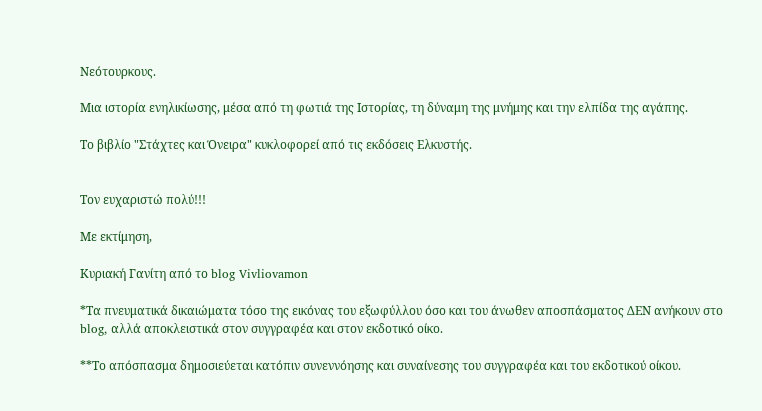Νεότουρκους.

Μια ιστορία ενηλικίωσης, μέσα από τη φωτιά της Ιστορίας, τη δύναμη της μνήμης και την ελπίδα της αγάπης.

Το βιβλίο "Στάχτες και Όνειρα" κυκλοφορεί από τις εκδόσεις Ελκυστής.


Τον ευχαριστώ πολύ!!!

Με εκτίμηση,

Κυριακή Γανίτη από το blog Vivliovamon

*Τα πνευματικά δικαιώματα τόσο της εικόνας του εξωφύλλου όσο και του άνωθεν αποσπάσματος ΔΕΝ ανήκουν στο blog, αλλά αποκλειστικά στον συγγραφέα και στον εκδοτικό οίκο.

**Το απόσπασμα δημοσιεύεται κατόπιν συνεννόησης και συναίνεσης του συγγραφέα και του εκδοτικού οίκου.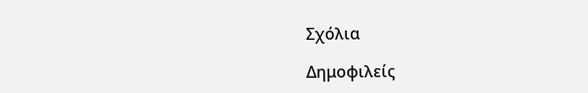Σχόλια

Δημοφιλείς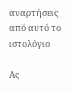αναρτήσεις από αυτό το ιστολόγιο

Ας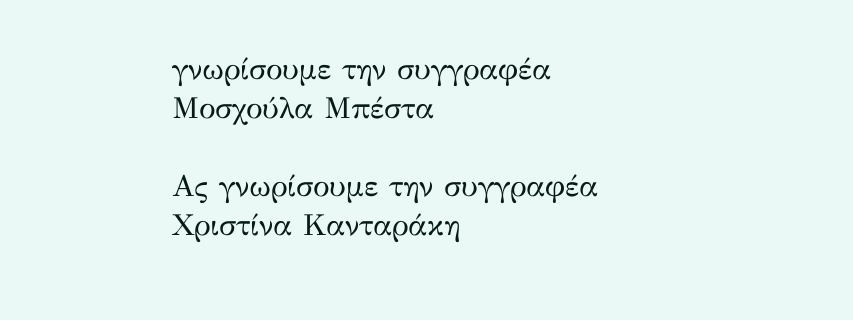γνωρίσουμε την συγγραφέα Μοσχούλα Μπέστα

Ας γνωρίσουμε την συγγραφέα Χριστίνα Κανταράκη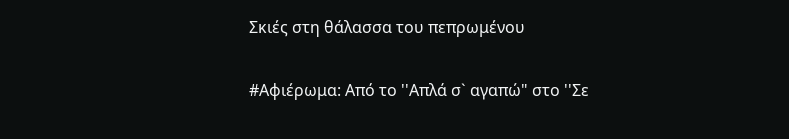Σκιές στη θάλασσα του πεπρωμένου

#Αφιέρωμα: Από το ''Απλά σ` αγαπώ" στο ''Σε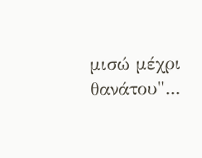μισώ μέχρι θανάτου"...